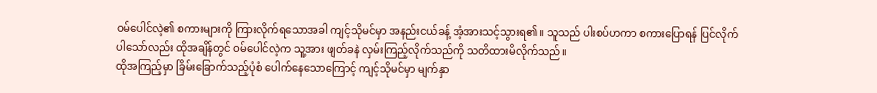ဝမ်ပေါင်လဲ့၏ စကားများကို ကြားလိုက်ရသောအခါ ကျင့်သိုမင်မှာ အနည်းငယ်ခန့် အံ့အားသင့်သွားရ၏။ သူသည် ပါးစပ်ဟကာ စကားပြောရန် ပြင်လိုက်ပါသော်လည်း ထိုအချိန်တွင် ဝမ်ပေါင်လဲ့က သူ့အား ဖျတ်ခနဲ လှမ်းကြည့်လိုက်သည်ကို သတိထားမိလိုက်သည်။
ထိုအကြည့်မှာ ခြိမ်းခြောက်သည့်ပုံစံ ပေါက်နေသောကြောင့် ကျင့်သိုမင်မှာ မျက်နှာ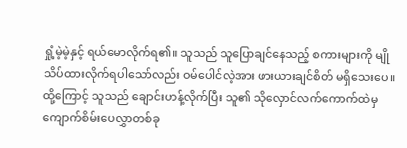ရှုံ့မဲ့မဲ့နှင့် ရယ်မောလိုက်ရ၏။ သူသည် သူပြောချင်နေသည့် စကားများကို မျိုသိပ်ထားလိုက်ရပါသော်လည်း ဝမ်ပေါင်လဲ့အား ဖားယားချင်စိတ် မရှိသေးပေ။ ထို့ကြောင့် သူသည် ချောင်းဟန့်လိုက်ပြီး သူ၏ သိုလှောင်လက်ကောက်ထဲမှ ကျောက်စိမ်းပေလွှာတစ်ခု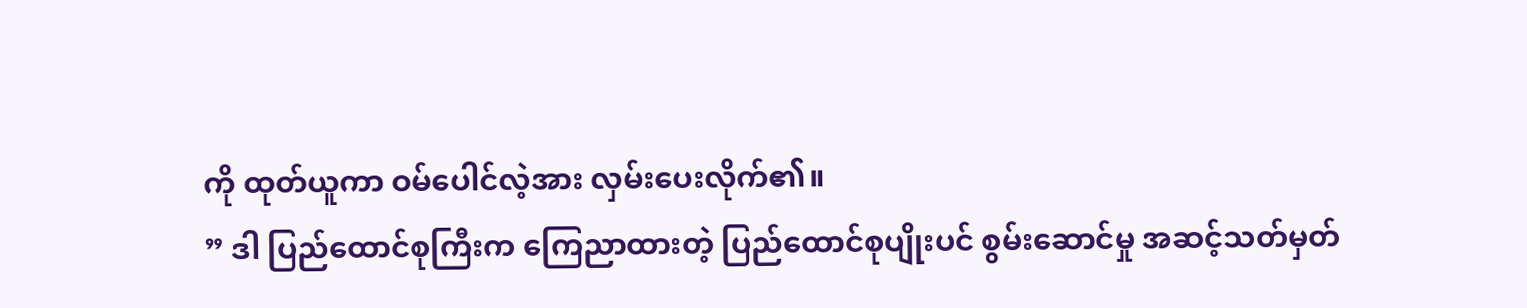ကို ထုတ်ယူကာ ဝမ်ပေါင်လဲ့အား လှမ်းပေးလိုက်၏။
” ဒါ ပြည်ထောင်စုကြီးက ကြေညာထားတဲ့ ပြည်ထောင်စုပျိုးပင် စွမ်းဆောင်မှု အဆင့်သတ်မှတ်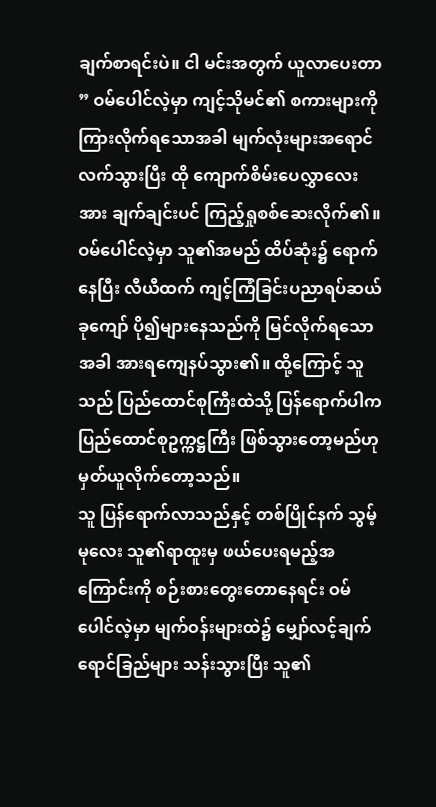ချက်စာရင်းပဲ။ ငါ မင်းအတွက် ယူလာပေးတာ ” ဝမ်ပေါင်လဲ့မှာ ကျင့်သိုမင်၏ စကားများကို ကြားလိုက်ရသောအခါ မျက်လုံးများအရောင်လက်သွားပြီး ထို ကျောက်စိမ်းပေလွှာလေးအား ချက်ချင်းပင် ကြည့်ရှုစစ်ဆေးလိုက်၏။ ဝမ်ပေါင်လဲ့မှာ သူ၏အမည် ထိပ်ဆုံး၌ ရောက်နေပြီး လီယီထက် ကျင့်ကြံခြင်းပညာရပ်ဆယ်ခုကျော် ပို၍များနေသည်ကို မြင်လိုက်ရသောအခါ အားရကျေနပ်သွား၏။ ထို့ကြောင့် သူသည် ပြည်ထောင်စုကြီးထဲသို့ ပြန်ရောက်ပါက ပြည်ထောင်စုဥက္ကဋ္ဌကြီး ဖြစ်သွားတော့မည်ဟု မှတ်ယူလိုက်တော့သည်။
သူ ပြန်ရောက်လာသည်နှင့် တစ်ပြိုင်နက် သွမ့်မုလေး သူ၏ရာထူးမှ ဖယ်ပေးရမည့်အကြောင်းကို စဉ်းစားတွေးတောနေရင်း ဝမ်ပေါင်လဲ့မှာ မျက်ဝန်းများထဲ၌ မျှော်လင့်ချက်ရောင်ခြည်များ သန်းသွားပြီး သူ၏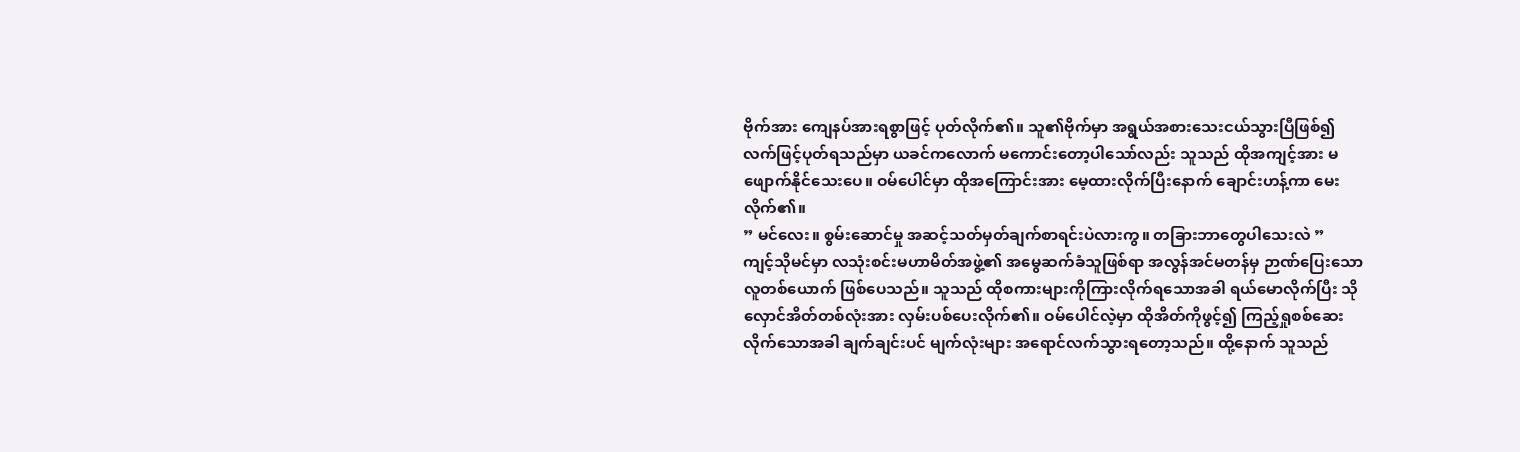ဗိုက်အား ကျေနပ်အားရစွာဖြင့် ပုတ်လိုက်၏။ သူ၏ဗိုက်မှာ အရွယ်အစားသေးငယ်သွားပြီဖြစ်၍ လက်ဖြင့်ပုတ်ရသည်မှာ ယခင်ကလောက် မကောင်းတော့ပါသော်လည်း သူသည် ထိုအကျင့်အား မဖျောက်နိုင်သေးပေ။ ဝမ်ပေါင်မှာ ထိုအကြောင်းအား မေ့ထားလိုက်ပြီးနောက် ချောင်းဟန့်ကာ မေးလိုက်၏။
” မင်လေး။ စွမ်းဆောင်မှု အဆင့်သတ်မှတ်ချက်စာရင်းပဲလားကွ။ တခြားဘာတွေပါသေးလဲ ”
ကျင့်သိုမင်မှာ လသုံးစင်းမဟာမိတ်အဖွဲ့၏ အမွေဆက်ခံသူဖြစ်ရာ အလွန်အင်မတန်မှ ဉာဏ်ပြေးသော လူတစ်ယောက် ဖြစ်ပေသည်။ သူသည် ထိုစကားများကိုကြားလိုက်ရသောအခါ ရယ်မောလိုက်ပြီး သိုလှောင်အိတ်တစ်လုံးအား လှမ်းပစ်ပေးလိုက်၏။ ဝမ်ပေါင်လဲ့မှာ ထိုအိတ်ကိုဖွင့်၍ ကြည့်ရှုစစ်ဆေးလိုက်သောအခါ ချက်ချင်းပင် မျက်လုံးများ အရောင်လက်သွားရတော့သည်။ ထို့နောက် သူသည်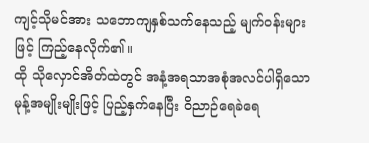ကျင့်သိုမင်အား သဘောကျနှစ်သက်နေသည့် မျက်ဝန်းများဖြင့် ကြည့်နေလိုက်၏။
ထို သိုလှောင်အိတ်ထဲတွင် အနံ့အရသာအစုံအလင်ပါရှိသော မုန့်အမျိုးမျိုးဖြင့် ပြည့်နှက်နေပြီး ဝိညာဉ်ရေခဲရေ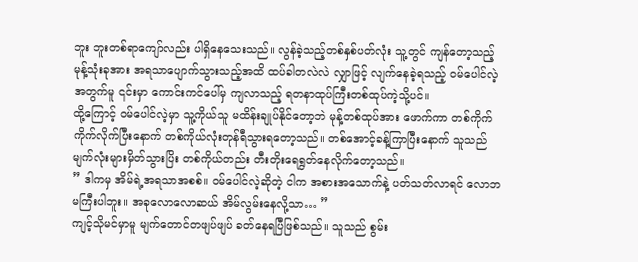ဘူး ဘူးတစ်ရာကျော်လည်း ပါရှိနေသေးသည်။ လွန်ခဲ့သည့်တစ်နှစ်ပတ်လုံး သူ့တွင် ကျန်တော့သည့် မုန့်သုံးခုအား အရသာပျောက်သွားသည့်အထိ ထပ်ခါတလဲလဲ လျှာဖြင့် လျက်နေခဲ့ရသည့် ဝမ်ပေါင်လဲ့အတွက်မူ ၎င်းမှာ ကောင်းကင်ပေါ်မှ ကျလာသည့် ရတနာထုပ်ကြီးတစ်ထုပ်ကဲ့သို့ပင်။
ထို့ကြောင့် ဝမ်ပေါင်လဲ့မှာ သူ့ကိုယ်သူ မထိန်းချုပ်နိုင်တော့ဘဲ မုန့်တစ်ထုပ်အား ဖောက်ကာ တစ်ကိုက်ကိုက်လိုက်ပြီးနောက် တစ်ကိုယ်လုံးတုန်ရီသွားရတော့သည်။ တစ်အောင့်ခန့်ကြာပြီးနောက် သူသည် မျက်လုံးများမှိတ်သွားပြိး တစ်ကိုယ်တည်း တီးတိုးရေရွတ်နေလိုက်တော့သည်။
” ဒါကမှ အိမ်ရဲ့အရသာအစစ်။ ဝမ်ပေါင်လဲ့ဆိုတဲ့ ငါက အစားအသောက်နဲ့ ပတ်သတ်လာရင် လောဘမကြီးပါဘူး။ အခုလောလောဆယ် အိမ်လွမ်းနေလို့သာ… ”
ကျင့်သိုမင်မှာမူ မျက်တောင်တဖျပ်ဖျပ် ခတ်နေရပြီဖြစ်သည်။ သူသည် စွမ်း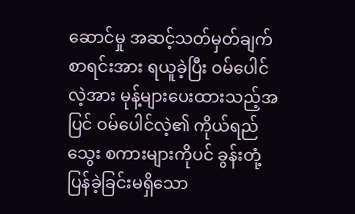ဆောင်မှု အဆင့်သတ်မှတ်ချက်စာရင်းအား ရယူခဲ့ပြီး ဝမ်ပေါင်လဲ့အား မုန့်များပေးထားသည့်အပြင် ဝမ်ပေါင်လဲ့၏ ကိုယ်ရည်သွေး စကားများကိုပင် ခွန်းတုံ့ပြန်ခဲ့ခြင်းမရှိသော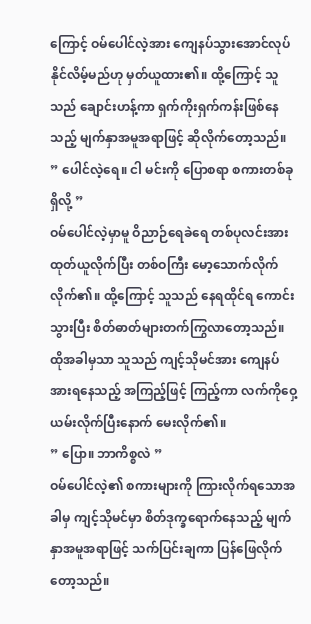ကြောင့် ဝမ်ပေါင်လဲ့အား ကျေနပ်သွားအောင်လုပ်နိုင်လိမ့်မည်ဟု မှတ်ယူထား၏။ ထို့ကြောင့် သူသည် ချောင်းဟန့်ကာ ရှက်ကိုးရှက်ကန်းဖြစ်နေသည့် မျက်နှာအမူအရာဖြင့် ဆိုလိုက်တော့သည်။
” ပေါင်လဲ့ရေ။ ငါ မင်းကို ပြောစရာ စကားတစ်ခုရှိလို့ ”
ဝမ်ပေါင်လဲ့မှာမူ ဝိညာဉ်ရေခဲရေ တစ်ပုလင်းအား ထုတ်ယူလိုက်ပြီး တစ်ဝကြီး မော့သောက်လိုက် လိုက်၏။ ထို့ကြောင့် သူသည် နေရထိုင်ရ ကောင်းသွားပြီး စိတ်ဓာတ်များတက်ကြွလာတော့သည်။ ထိုအခါမှသာ သူသည် ကျင့်သိုမင်အား ကျေနပ်အားရနေသည့် အကြည့်ဖြင့် ကြည့်ကာ လက်ကိုဝှေ့ယမ်းလိုက်ပြီးနောက် မေးလိုက်၏။
” ပြော။ ဘာကိစ္စလဲ ”
ဝမ်ပေါင်လဲ့၏ စကားများကို ကြားလိုက်ရသောအခါမှ ကျင့်သိုမင်မှာ စိတ်ဒုက္ခရောက်နေသည့် မျက်နှာအမူအရာဖြင့် သက်ပြင်းချကာ ပြန်ဖြေလိုက်တော့သည်။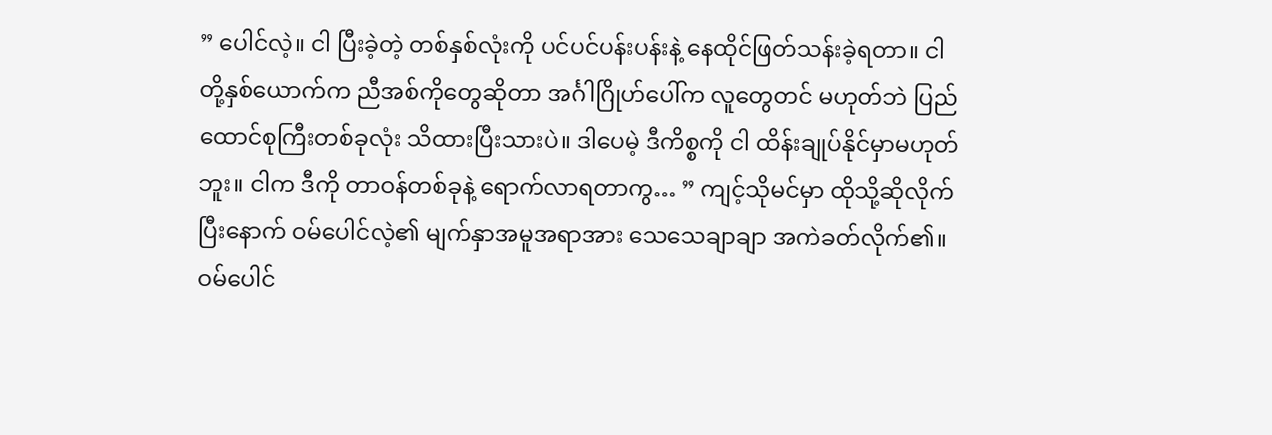” ပေါင်လဲ့။ ငါ ပြီးခဲ့တဲ့ တစ်နှစ်လုံးကို ပင်ပင်ပန်းပန်းနဲ့ နေထိုင်ဖြတ်သန်းခဲ့ရတာ။ ငါတို့နှစ်ယောက်က ညီအစ်ကိုတွေဆိုတာ အင်္ဂါဂြိုဟ်ပေါ်က လူတွေတင် မဟုတ်ဘဲ ပြည်ထောင်စုကြီးတစ်ခုလုံး သိထားပြီးသားပဲ။ ဒါပေမဲ့ ဒီကိစ္စကို ငါ ထိန်းချုပ်နိုင်မှာမဟုတ်ဘူး။ ငါက ဒီကို တာဝန်တစ်ခုနဲ့ ရောက်လာရတာကွ… ” ကျင့်သိုမင်မှာ ထိုသို့ဆိုလိုက်ပြီးနောက် ဝမ်ပေါင်လဲ့၏ မျက်နှာအမူအရာအား သေသေချာချာ အကဲခတ်လိုက်၏။ ဝမ်ပေါင်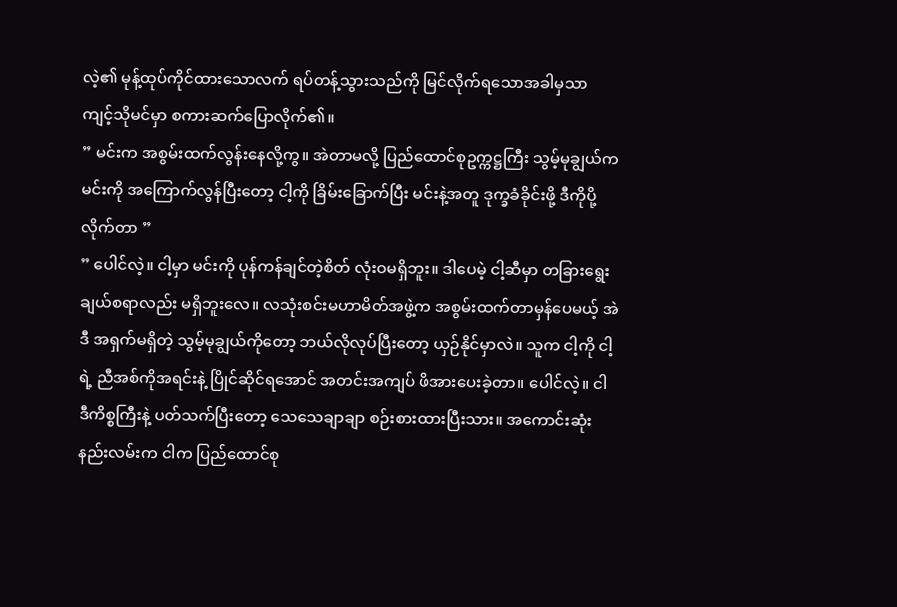လဲ့၏ မုန့်ထုပ်ကိုင်ထားသောလက် ရပ်တန့်သွားသည်ကို မြင်လိုက်ရသောအခါမှသာ ကျင့်သိုမင်မှာ စကားဆက်ပြောလိုက်၏။
” မင်းက အစွမ်းထက်လွန်းနေလို့ကွ။ အဲတာမလို့ ပြည်ထောင်စုဥက္ကဋ္ဌကြီး သွမ့်မုချွယ်က မင်းကို အကြောက်လွန်ပြီးတော့ ငါ့ကို ခြိမ်းခြောက်ပြီး မင်းနဲ့အတူ ဒုက္ခခံခိုင်းဖို့ ဒီကိုပို့လိုက်တာ ”
” ပေါင်လဲ့။ ငါ့မှာ မင်းကို ပုန်ကန်ချင်တဲ့စိတ် လုံးဝမရှိဘူး။ ဒါပေမဲ့ ငါ့ဆီမှာ တခြားရွေးချယ်စရာလည်း မရှိဘူးလေ။ လသုံးစင်းမဟာမိတ်အဖွဲ့က အစွမ်းထက်တာမှန်ပေမယ့် အဲဒီ အရှက်မရှိတဲ့ သွမ့်မုချွယ်ကိုတော့ ဘယ်လိုလုပ်ပြီးတော့ ယှဉ်နိုင်မှာလဲ။ သူက ငါ့ကို ငါ့ရဲ့ ညီအစ်ကိုအရင်းနဲ့ ပြိုင်ဆိုင်ရအောင် အတင်းအကျပ် ဖိအားပေးခဲ့တာ။ ပေါင်လဲ့။ ငါ ဒီကိစ္စကြီးနဲ့ ပတ်သက်ပြီးတော့ သေသေချာချာ စဉ်းစားထားပြီးသား။ အကောင်းဆုံးနည်းလမ်းက ငါက ပြည်ထောင်စု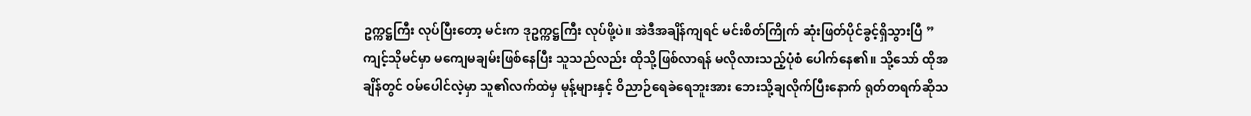ဥက္ကဋ္ဌကြီး လုပ်ပြီးတော့ မင်းက ဒုဥက္ကဋ္ဌကြီး လုပ်ဖို့ပဲ။ အဲဒီအချိန်ကျရင် မင်းစိတ်ကြိုက် ဆုံးဖြတ်ပိုင်ခွင့်ရှိသွားပြီ ”
ကျင့်သိုမင်မှာ မကျေမချမ်းဖြစ်နေပြီး သူသည်လည်း ထိုသို့ဖြစ်လာရန် မလိုလားသည့်ပုံစံ ပေါက်နေ၏။ သို့သော် ထိုအချိန်တွင် ဝမ်ပေါင်လဲ့မှာ သူ၏လက်ထဲမှ မုန့်များနှင့် ဝိညာဉ်ရေခဲရေဘူးအား ဘေးသို့ချလိုက်ပြီးနောက် ရုတ်တရက်ဆိုသ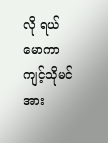လို ရယ်မောကာ ကျင့်သိုမင်အား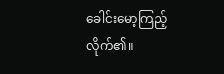ခေါင်းမော့ကြည့်လိုက်၏။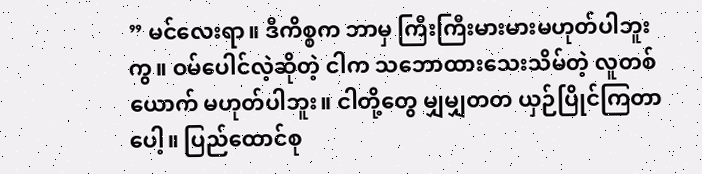” မင်လေးရာ။ ဒီကိစ္စက ဘာမှ ကြီးကြီးမားမားမဟုတ်ပါဘူးကွ။ ဝမ်ပေါင်လဲ့ဆိုတဲ့ ငါက သဘောထားသေးသိမ်တဲ့ လူတစ်ယောက် မဟုတ်ပါဘူး။ ငါတို့တွေ မျှမျှတတ ယှဉ်ပြိုင်ကြတာပေါ့။ ပြည်ထောင်စု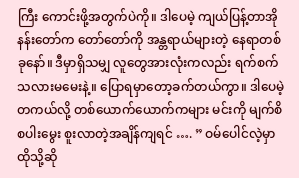ကြီး ကောင်းဖို့အတွက်ပဲကို။ ဒါပေမဲ့ ကျယ်ပြန့်တာအိုနန်းတော်က တော်တော်ကို အန္တရာယ်များတဲ့ နေရာတစ်ခုနော်။ ဒီမှာရှိသမျှ လူတွေအားလုံးကလည်း ရက်စက်သလားမမေးနဲ့။ ပြောရမှာတော့ခက်တယ်ကွာ။ ဒါပေမဲ့ တကယ်လို့ တစ်ယောက်ယောက်ကများ မင်းကို မျက်စိစပါးမွေး စူးလာတဲ့အချိန်ကျရင် …. ” ဝမ်ပေါင်လဲ့မှာ ထိုသို့ဆို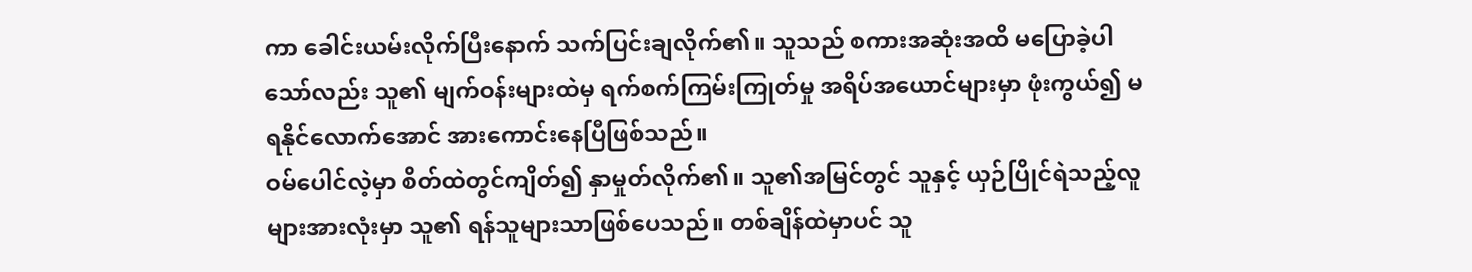ကာ ခေါင်းယမ်းလိုက်ပြီးနောက် သက်ပြင်းချလိုက်၏။ သူသည် စကားအဆုံးအထိ မပြောခဲ့ပါသော်လည်း သူ၏ မျက်ဝန်းများထဲမှ ရက်စက်ကြမ်းကြုတ်မှု အရိပ်အယောင်များမှာ ဖုံးကွယ်၍ မရနိုင်လောက်အောင် အားကောင်းနေပြီဖြစ်သည်။
ဝမ်ပေါင်လဲ့မှာ စိတ်ထဲတွင်ကျိတ်၍ နှာမှုတ်လိုက်၏။ သူ၏အမြင်တွင် သူနှင့် ယှဉ်ပြိုင်ရဲသည့်လူများအားလုံးမှာ သူ၏ ရန်သူများသာဖြစ်ပေသည်။ တစ်ချိန်ထဲမှာပင် သူ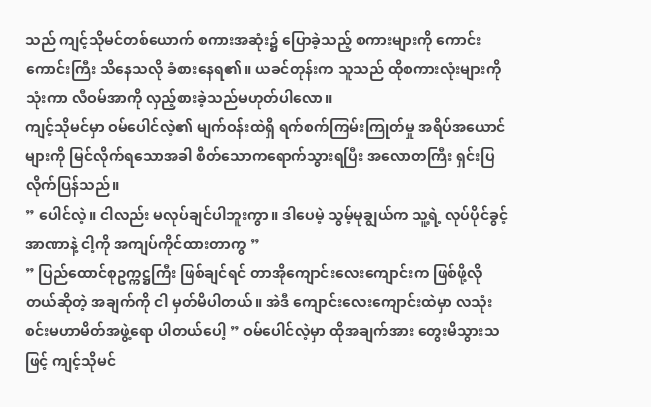သည် ကျင့်သိုမင်တစ်ယောက် စကားအဆုံး၌ ပြောခဲ့သည့် စကားများကို ကောင်းကောင်းကြီး သိနေသလို ခံစားနေရ၏။ ယခင်တုန်းက သူသည် ထိုစကားလုံးများကို သုံးကာ လီဝမ်အာကို လှည့်စားခဲ့သည်မဟုတ်ပါလော။
ကျင့်သိုမင်မှာ ဝမ်ပေါင်လဲ့၏ မျက်ဝန်းထဲရှိ ရက်စက်ကြမ်းကြုတ်မှု အရိပ်အယောင်များကို မြင်လိုက်ရသောအခါ စိတ်သောကရောက်သွားရပြီး အလောတကြီး ရှင်းပြလိုက်ပြန်သည်။
” ပေါင်လဲ့။ ငါလည်း မလုပ်ချင်ပါဘူးကွာ။ ဒါပေမဲ့ သွမ့်မုချွယ်က သူ့ရဲ့ လုပ်ပိုင်ခွင့်အာဏာနဲ့ ငါ့ကို အကျပ်ကိုင်ထားတာကွ ”
” ပြည်ထောင်စုဥက္ကဋ္ဌကြီး ဖြစ်ချင်ရင် တာအိုကျောင်းလေးကျောင်းက ဖြစ်ဖို့လိုတယ်ဆိုတဲ့ အချက်ကို ငါ မှတ်မိပါတယ်။ အဲဒီ ကျောင်းလေးကျောင်းထဲမှာ လသုံးစင်းမဟာမိတ်အဖွဲ့ရော ပါတယ်ပေါ့ ” ဝမ်ပေါင်လဲ့မှာ ထိုအချက်အား တွေးမိသွားသဖြင့် ကျင့်သိုမင်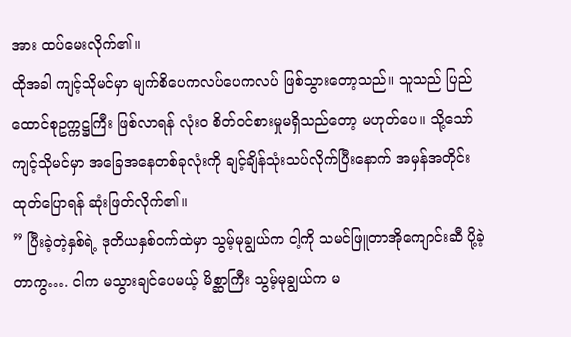အား ထပ်မေးလိုက်၏။
ထိုအခါ ကျင့်သိုမင်မှာ မျက်စိပေကလပ်ပေကလပ် ဖြစ်သွားတော့သည်။ သူသည် ပြည်ထောင်စုဥက္ကဋ္ဌကြီး ဖြစ်လာရန် လုံးဝ စိတ်ဝင်စားမှုမရှိသည်တော့ မဟုတ်ပေ။ သို့သော် ကျင့်သိုမင်မှာ အခြေအနေတစ်ခုလုံးကို ချင့်ချိန်သုံးသပ်လိုက်ပြီးနောက် အမှန်အတိုင်းထုတ်ပြောရန် ဆုံးဖြတ်လိုက်၏။
” ပြီးခဲ့တဲ့နှစ်ရဲ့ ဒုတိယနှစ်ဝက်ထဲမှာ သွမ့်မုချွယ်က ငါ့ကို သမင်ဖြူတာအိုကျောင်းဆီ ပို့ခဲ့တာကွ…. ငါက မသွားချင်ပေမယ့် မိစ္ဆာကြီး သွမ့်မုချွယ်က မ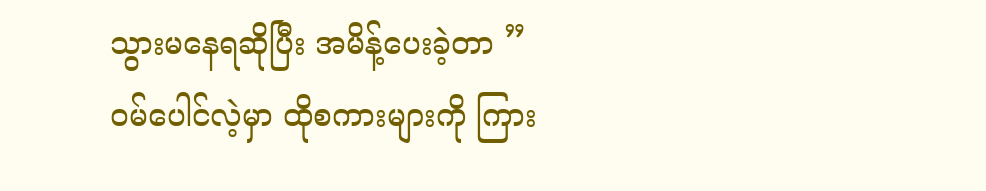သွားမနေရဆိုပြီး အမိန့်ပေးခဲ့တာ ”
ဝမ်ပေါင်လဲ့မှာ ထိုစကားများကို ကြား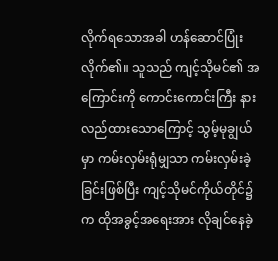လိုက်ရသောအခါ ဟန်ဆောင်ပြုံးလိုက်၏။ သူသည် ကျင့်သိုမင်၏ အကြောင်းကို ကောင်းကောင်းကြီး နားလည်ထားသောကြောင့် သွမ့်မုချွယ်မှာ ကမ်းလှမ်းရုံမျှသာ ကမ်းလှမ်းခဲ့ခြင်းဖြစ်ပြီး ကျင့်သိုမင်ကိုယ်တိုင်၌က ထိုအခွင့်အရေးအား လိုချင်နေခဲ့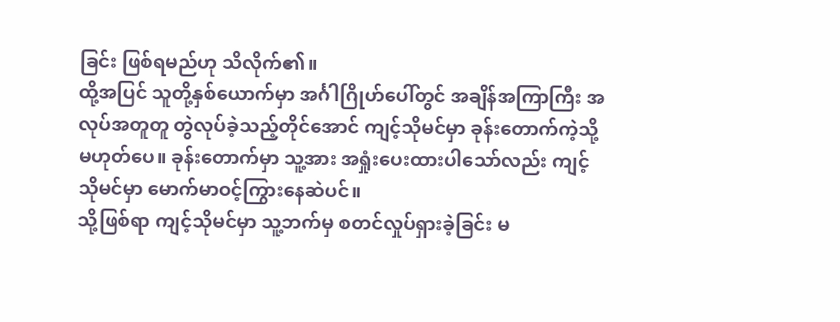ခြင်း ဖြစ်ရမည်ဟု သိလိုက်၏။
ထို့အပြင် သူတို့နှစ်ယောက်မှာ အင်္ဂါဂြိုဟ်ပေါ်တွင် အချိန်အကြာကြီး အလုပ်အတူတူ တွဲလုပ်ခဲ့သည့်တိုင်အောင် ကျင့်သိုမင်မှာ ခုန်းတောက်ကဲ့သို့ မဟုတ်ပေ။ ခုန်းတောက်မှာ သူ့အား အရှုံးပေးထားပါသော်လည်း ကျင့်သိုမင်မှာ မောက်မာဝင့်ကြွားနေဆဲပင်။
သို့ဖြစ်ရာ ကျင့်သိုမင်မှာ သူ့ဘက်မှ စတင်လှုပ်ရှားခဲ့ခြင်း မ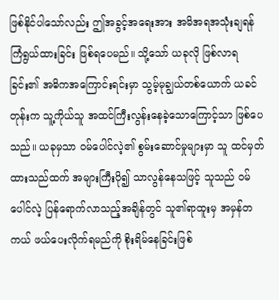ဖြစ်နိုင်ပါသော်လည်း ဤအခွင့်အရေးအား အမိအရအသုံးချရန် ကြံရွယ်ထားခြင်း ဖြစ်ရပေမည်။ သို့သော် ယခုလို ဖြစ်လာရခြင်း၏ အဓိကအကြောင်းရင်းမှာ သွမ့်မုချွယ်တစ်ယောက် ယခင်တုန်းက သူ့ကိုယ်သူ အထင်ကြီးလွန်းနေခဲ့သောကြောင့်သာ ဖြစ်ပေသည်။ ယခုမှသာ ဝမ်ပေါင်လဲ့၏ စွမ်းဆောင်မှုများမှာ သူ ထင်မှတ်ထားသည်ထက် အများကြီးပို၍ သာလွန်နေသဖြင့် သူသည် ဝမ်ပေါင်လဲ့ ပြန်ရောက်လာသည့်အချိန်တွင် သူ၏ရာထူးမှ အမှန်တကယ် ဖယ်ပေးလိုက်ရမည်ကို စိုးရိမ်နေခြင်းဖြစ်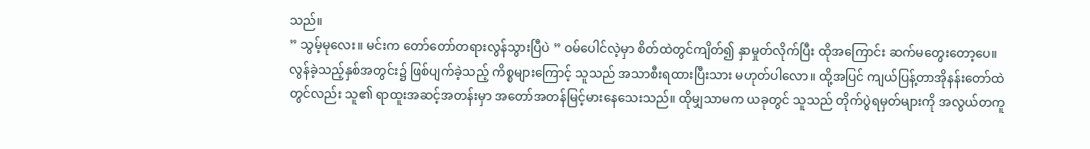သည်။
” သွမ့်မုလေး။ မင်းက တော်တော်တရားလွန်သွားပြီပဲ ” ဝမ်ပေါင်လဲ့မှာ စိတ်ထဲတွင်ကျိတ်၍ နှာမှုတ်လိုက်ပြီး ထိုအကြောင်း ဆက်မတွေးတော့ပေ။ လွန်ခဲ့သည့်နှစ်အတွင်း၌ ဖြစ်ပျက်ခဲ့သည့် ကိစ္စများကြောင့် သူသည် အသာစီးရထားပြီးသား မဟုတ်ပါလော။ ထို့အပြင် ကျယ်ပြန့်တာအိုနန်းတော်ထဲတွင်လည်း သူ၏ ရာထူးအဆင့်အတန်းမှာ အတော်အတန်မြင့်မားနေသေးသည်။ ထိုမျှသာမက ယခုတွင် သူသည် တိုက်ပွဲရမှတ်များကို အလွယ်တကူ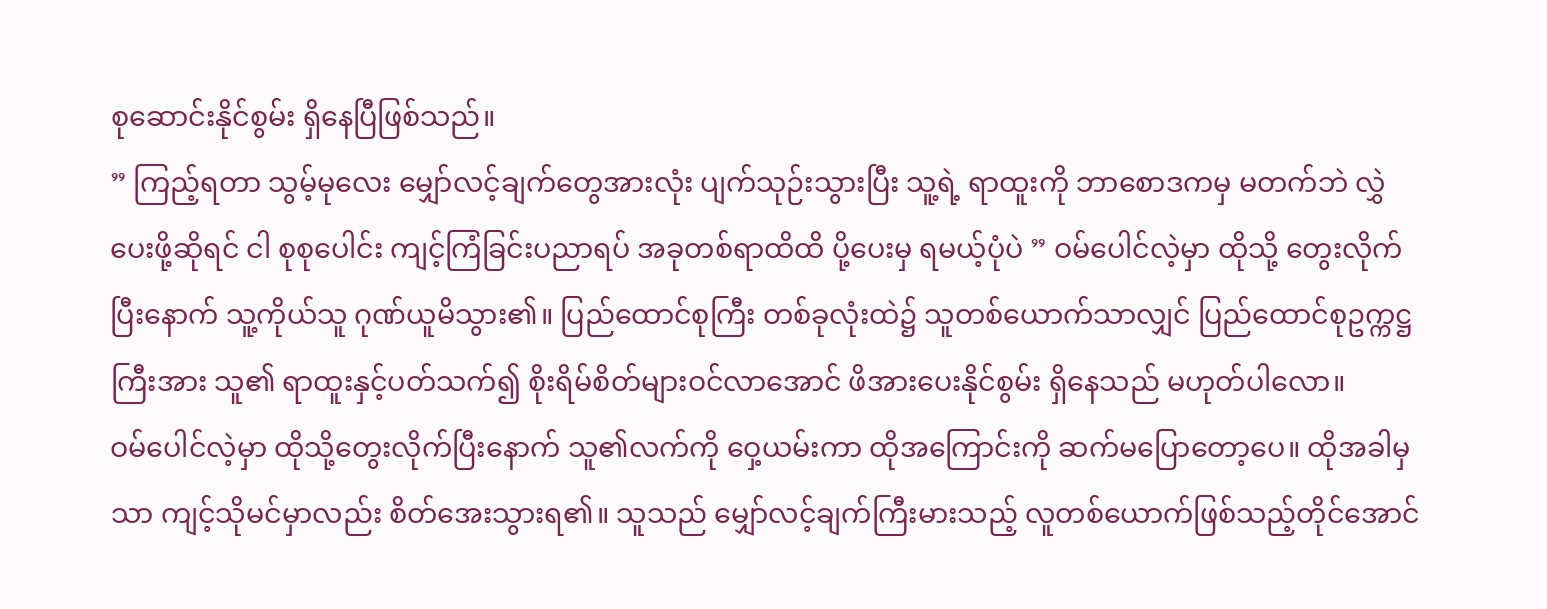စုဆောင်းနိုင်စွမ်း ရှိနေပြီဖြစ်သည်။
” ကြည့်ရတာ သွမ့်မုလေး မျှော်လင့်ချက်တွေအားလုံး ပျက်သုဉ်းသွားပြီး သူ့ရဲ့ ရာထူးကို ဘာစောဒကမှ မတက်ဘဲ လွှဲပေးဖို့ဆိုရင် ငါ စုစုပေါင်း ကျင့်ကြံခြင်းပညာရပ် အခုတစ်ရာထိထိ ပို့ပေးမှ ရမယ့်ပုံပဲ ” ဝမ်ပေါင်လဲ့မှာ ထိုသို့ တွေးလိုက်ပြီးနောက် သူ့ကိုယ်သူ ဂုဏ်ယူမိသွား၏။ ပြည်ထောင်စုကြီး တစ်ခုလုံးထဲ၌ သူတစ်ယောက်သာလျှင် ပြည်ထောင်စုဥက္ကဋ္ဌကြီးအား သူ၏ ရာထူးနှင့်ပတ်သက်၍ စိုးရိမ်စိတ်များဝင်လာအောင် ဖိအားပေးနိုင်စွမ်း ရှိနေသည် မဟုတ်ပါလော။
ဝမ်ပေါင်လဲ့မှာ ထိုသို့တွေးလိုက်ပြီးနောက် သူ၏လက်ကို ဝှေ့ယမ်းကာ ထိုအကြောင်းကို ဆက်မပြောတော့ပေ။ ထိုအခါမှသာ ကျင့်သိုမင်မှာလည်း စိတ်အေးသွားရ၏။ သူသည် မျှော်လင့်ချက်ကြီးမားသည့် လူတစ်ယောက်ဖြစ်သည့်တိုင်အောင်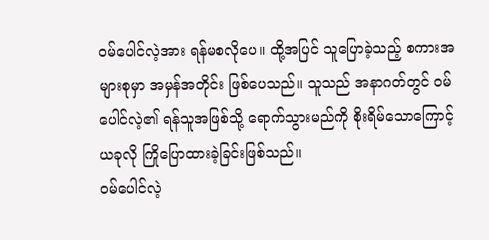ဝမ်ပေါင်လဲ့အား ရန်မစလိုပေ။ ထို့အပြင် သူပြောခဲ့သည့် စကားအများစုမှာ အမှန်အတိုင်း ဖြစ်ပေသည်။ သူသည် အနာဂတ်တွင် ဝမ်ပေါင်လဲ့၏ ရန်သူအဖြစ်သို့ ရောက်သွားမည်ကို စိုးရိမ်သောကြောင့် ယခုလို ကြိုပြောထားခဲ့ခြင်းဖြစ်သည်။
ဝမ်ပေါင်လဲ့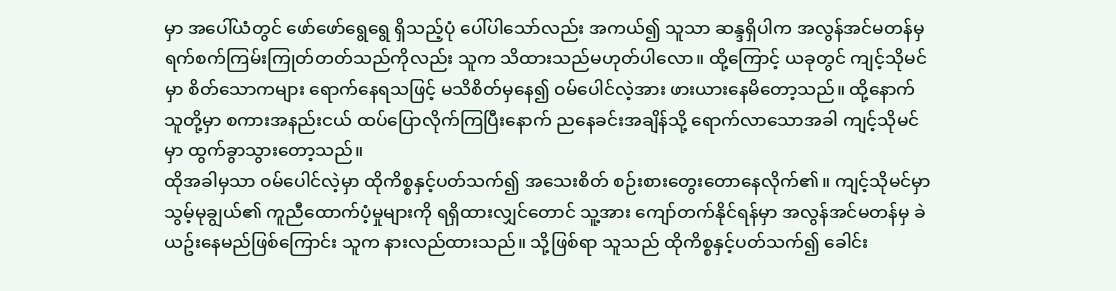မှာ အပေါ်ယံတွင် ဖော်ဖော်ရွေရွေ ရှိသည့်ပုံ ပေါ်ပါသော်လည်း အကယ်၍ သူသာ ဆန္ဒရှိပါက အလွန်အင်မတန်မှ ရက်စက်ကြမ်းကြုတ်တတ်သည်ကိုလည်း သူက သိထားသည်မဟုတ်ပါလော။ ထို့ကြောင့် ယခုတွင် ကျင့်သိုမင်မှာ စိတ်သောကများ ရောက်နေရသဖြင့် မသိစိတ်မှနေ၍ ဝမ်ပေါင်လဲ့အား ဖားယားနေမိတော့သည်။ ထို့နောက် သူတို့မှာ စကားအနည်းငယ် ထပ်ပြောလိုက်ကြပြီးနောက် ညနေခင်းအချိန်သို့ ရောက်လာသောအခါ ကျင့်သိုမင်မှာ ထွက်ခွာသွားတော့သည်။
ထိုအခါမှသာ ဝမ်ပေါင်လဲ့မှာ ထိုကိစ္စနှင့်ပတ်သက်၍ အသေးစိတ် စဉ်းစားတွေးတောနေလိုက်၏။ ကျင့်သိုမင်မှာ သွမ့်မုချွယ်၏ ကူညီထောက်ပံ့မှုများကို ရရှိထားလျှင်တောင် သူ့အား ကျော်တက်နိုင်ရန်မှာ အလွန်အင်မတန်မှ ခဲယဥ်းနေမည်ဖြစ်ကြောင်း သူက နားလည်ထားသည်။ သို့ဖြစ်ရာ သူသည် ထိုကိစ္စနှင့်ပတ်သက်၍ ခေါင်း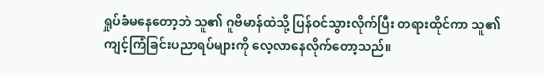ရှုပ်ခံမနေတော့ဘဲ သူ၏ ဂူဗိမာန်ထဲသို့ ပြန်ဝင်သွားလိုက်ပြီး တရားထိုင်ကာ သူ၏ ကျင့်ကြံခြင်းပညာရပ်များကို လေ့လာနေလိုက်တော့သည်။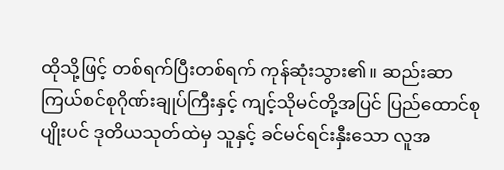ထိုသို့ဖြင့် တစ်ရက်ပြီးတစ်ရက် ကုန်ဆုံးသွား၏။ ဆည်းဆာကြယ်စင်စုဂိုဏ်းချုပ်ကြီးနှင့် ကျင့်သိုမင်တို့အပြင် ပြည်ထောင်စုပျိုးပင် ဒုတိယသုတ်ထဲမှ သူနှင့် ခင်မင်ရင်းနှီးသော လူအ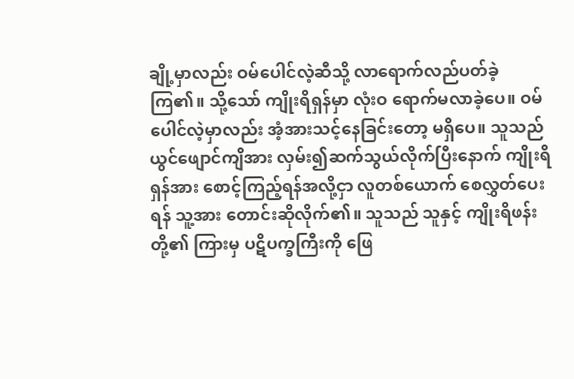ချို့မှာလည်း ဝမ်ပေါင်လဲ့ဆီသို့ လာရောက်လည်ပတ်ခဲ့ကြ၏။ သို့သော် ကျိုးရိရှန်မှာ လုံးဝ ရောက်မလာခဲ့ပေ။ ဝမ်ပေါင်လဲ့မှာလည်း အံ့အားသင့်နေခြင်းတော့ မရှိပေ။ သူသည် ယွင်ဖျောင်ကျိအား လှမ်း၍ဆက်သွယ်လိုက်ပြီးနောက် ကျိုးရိရှန်အား စောင့်ကြည့်ရန်အလို့ငှာ လူတစ်ယောက် စေလွှတ်ပေးရန် သူ့အား တောင်းဆိုလိုက်၏။ သူသည် သူနှင့် ကျိုးရိဖန်းတို့၏ ကြားမှ ပဋိပက္ခကြီးကို ဖြေ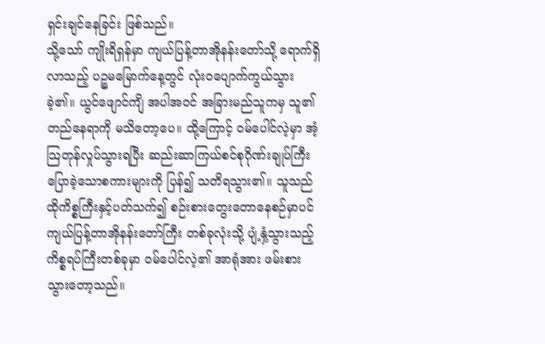ရှင်းချင်နေခြင်း ဖြစ်သည်။
သို့သော် ကျိုးရိရှန်မှာ ကျယ်ပြန့်တာအိုနန်းတော်သို့ ရောက်ရှိလာသည့် ပဉ္စမမြောက်နေ့တွင် လုံးဝပျောက်ကွယ်သွားခဲ့၏။ ယွင်ဖျောင်ကျိ အပါအဝင် အခြားမည်သူကမှ သူ၏တည်နေရာကို မသိတော့ပေ။ ထို့ကြောင့် ဝမ်ပေါင်လဲ့မှာ အံ့သြတုန်လှုပ်သွားရပြီး ဆည်းဆာကြယ်စင်စုဂိုဏ်းချုပ်ကြီး ပြောခဲ့သောစကားများကို ပြန်၍ သတိရသွား၏။ သူသည် ထိုကိစ္စကြီးနှင့်ပတ်သက်၍ စဉ်းစားတွေးတောနေစဉ်မှာပင် ကျယ်ပြန့်တာအိုနန်းတော်ကြီး တစ်ခုလုံးသို့ ပျံ့နှံ့သွားသည့် ကိစ္စရပ်ကြီးတစ်ခုမှာ ဝမ်ပေါင်လဲ့၏ အာရုံအား ဖမ်းစားသွားတော့သည်။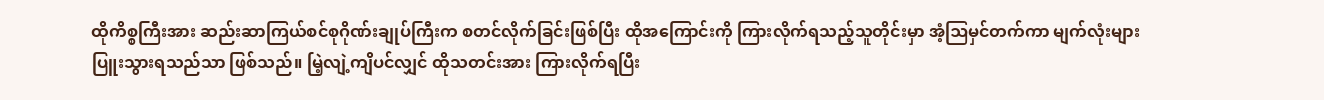ထိုကိစ္စကြီးအား ဆည်းဆာကြယ်စင်စုဂိုဏ်းချုပ်ကြီးက စတင်လိုက်ခြင်းဖြစ်ပြီး ထိုအကြောင်းကို ကြားလိုက်ရသည့်သူတိုင်းမှာ အံ့ဩမှင်တက်ကာ မျက်လုံးများပြူးသွားရသည်သာ ဖြစ်သည်။ မြဲ့လျဲ့ကျိပင်လျှင် ထိုသတင်းအား ကြားလိုက်ရပြီး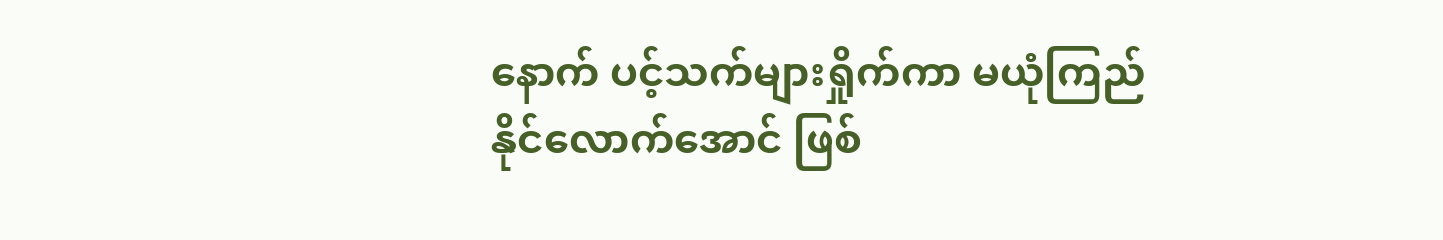နောက် ပင့်သက်များရှိုက်ကာ မယုံကြည်နိုင်လောက်အောင် ဖြစ်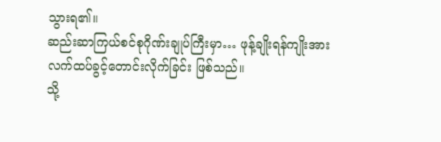သွားရ၏။
ဆည်းဆာကြယ်စင်စုဂိုဏ်းချုပ်ကြီးမှာ… ဖုန့်ချိုးရန်ကျိုးအား လက်ထပ်ခွင့်တောင်းလိုက်ခြင်း ဖြစ်သည်။
သို့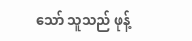သော် သူသည် ဖုန့်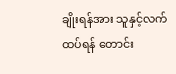ချိုးရန်အား သူနှင့်လက်ထပ်ရန် တောင်း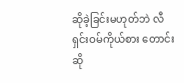ဆိုခဲ့ခြင်းမဟုတ်ဘဲ လီရှင်းဝမ်ကိုယ်စား တောင်းဆို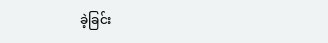ခဲ့ခြင်း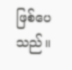ဖြစ်ပေသည်။